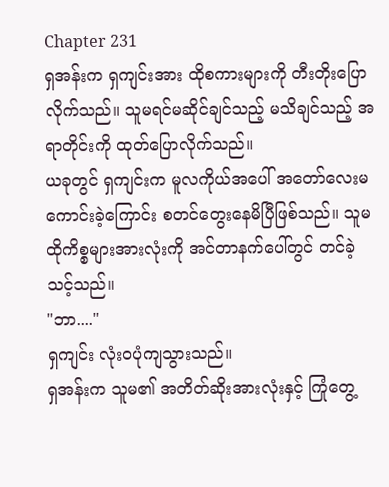Chapter 231
ရှအန်းက ရှကျင်းအား ထိုစကားများကို တီးတိုးပြောလိုက်သည်။ သူမရင်မဆိုင်ချင်သည့် မသိချင်သည့် အရာတိုင်းကို ထုတ်ပြောလိုက်သည်။
ယခုတွင် ရှကျင်းက မူလကိုယ်အပေါ် အတော်လေးမကောင်းခဲ့ကြောင်း စတင်တွေးနေမိပြီဖြစ်သည်။ သူမ ထိုကိစ္စများအားလုံးကို အင်တာနက်ပေါ်တွင် တင်ခဲ့သင့်သည်။
"ဘာ...."
ရှကျင်း လုံးဝပုံကျသွားသည်။
ရှအန်းက သူမ၏ အတိတ်ဆိုးအားလုံးနှင့် ကြုံတွေ့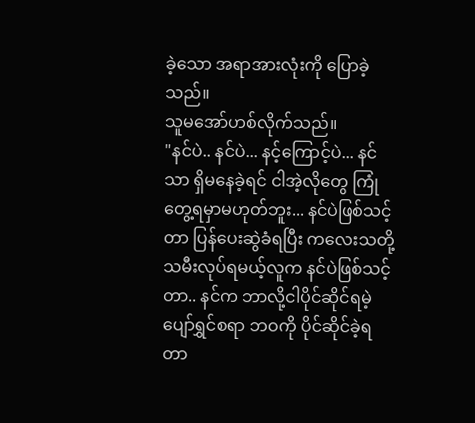ခဲ့သော အရာအားလုံးကို ပြောခဲ့သည်။
သူမအော်ဟစ်လိုက်သည်။
"နင်ပဲ.. နင်ပဲ... နင့်ကြောင့်ပဲ... နင်သာ ရှိမနေခဲ့ရင် ငါအဲ့လိုတွေ ကြုံတွေ့ရမှာမဟုတ်ဘူး... နင်ပဲဖြစ်သင့်တာ ပြန်ပေးဆွဲခံရပြီး ကလေးသတို့သမီးလုပ်ရမယ့်လူက နင်ပဲဖြစ်သင့်တာ.. နင်က ဘာလို့ငါပိုင်ဆိုင်ရမဲ့ ပျော်ရွှင်စရာ ဘဝကို ပိုင်ဆိုင်ခဲ့ရတာ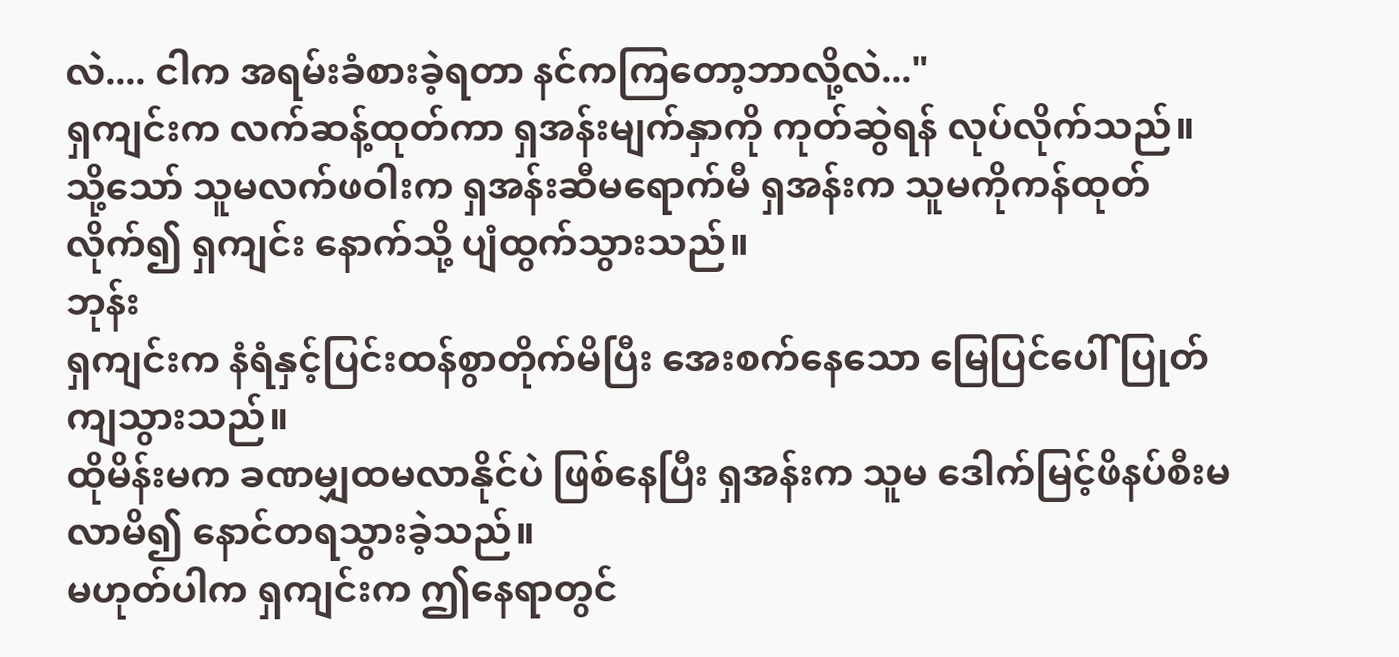လဲ.... ငါက အရမ်းခံစားခဲ့ရတာ နင်ကကြတော့ဘာလို့လဲ..."
ရှကျင်းက လက်ဆန့်ထုတ်ကာ ရှအန်းမျက်နှာကို ကုတ်ဆွဲရန် လုပ်လိုက်သည်။
သို့သော် သူမလက်ဖဝါးက ရှအန်းဆီမရောက်မီ ရှအန်းက သူမကိုကန်ထုတ်လိုက်၍ ရှကျင်း နောက်သို့ ပျံထွက်သွားသည်။
ဘုန်း
ရှကျင်းက နံရံနှင့်ပြင်းထန်စွာတိုက်မိပြီး အေးစက်နေသော မြေပြင်ပေါ် ပြုတ်ကျသွားသည်။
ထိုမိန်းမက ခဏမျှထမလာနိုင်ပဲ ဖြစ်နေပြီး ရှအန်းက သူမ ဒေါက်မြင့်ဖိနပ်စီးမလာမိ၍ နောင်တရသွားခဲ့သည်။
မဟုတ်ပါက ရှကျင်းက ဤနေရာတွင်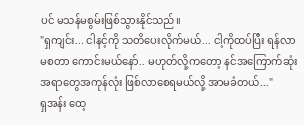ပင် မသန်မစွမ်းဖြစ်သွားနိုင်သည်။
"ရှကျင်း... ငါနင့်ကို သတိပေးလိုက်မယ်... ငါ့ကိုထပ်ပြီး ရန်လာမစတာ ကောင်းမယ်နော်.. မဟုတ်လို့ကတော့ နင်အကြောက်ဆုံးအရာတွေအကုန်လုံး ဖြစ်လာစေရမယ်လို့ အာမခံတယ်..."
ရှအန်း ထေ့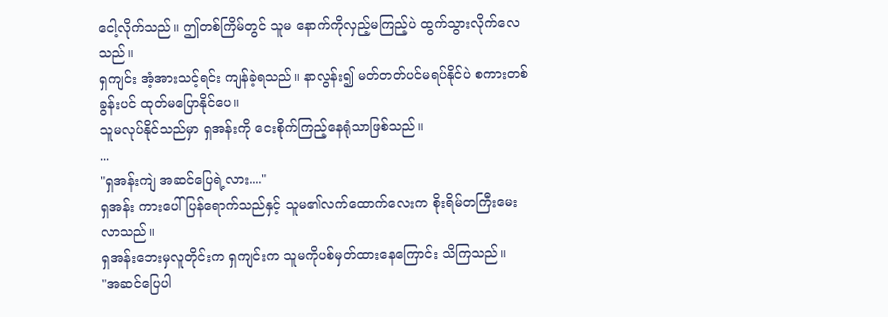ငေါ့လိုက်သည်။ ဤတစ်ကြိမ်တွင် သူမ နောက်ကိုလှည့်မကြည့်ပဲ ထွက်သွားလိုက်လေသည်။
ရှကျင်း အံ့အားသင့်ရင်း ကျန်ခဲ့ရသည်။ နာလွန်း၍ မတ်တတ်ပင်မရပ်နိုင်ပဲ စကားတစ်ခွန်းပင် ထုတ်မပြောနိုင်ပေ။
သူမလုပ်နိုင်သည်မှာ ရှအန်းကို ငေးစိုက်ကြည့်နေရုံသာဖြစ်သည်။
...
"ရှအန်းကျဲ အဆင်ပြေရဲ့လား...."
ရှအန်း ကားပေါ်ပြန်ရောက်သည်နှင့် သူမ၏လက်ထောက်လေးက စိုးရိမ်တကြီးမေးလာသည်။
ရှအန်းဘေးမှလူတိုင်းက ရှကျင်းက သူမကိုပစ်မှတ်ထားနေကြောင်း သိကြသည်။
"အဆင်ပြေပါ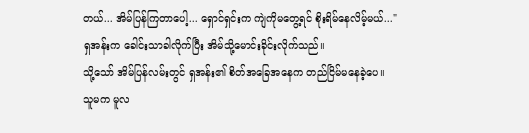တယ်... အိမ်ပြန်ကြတာပေါ့... ရှောင်ရှင်းက ကျဲကိုမတွေ့ရင် စိုးရိမ်နေလိမ့်မယ်..."
ရှအန်းက ခေါင်းသာခါလိုက်ပြီး အိမ်သို့မောင်းခိုင်းလိုက်သည်။
သို့သော် အိမ်ပြန်လမ်းတွင် ရှအန်း၏ စိတ်အခြေအနေက တည်ငြိမ်မနေခဲ့ပေ။
သူမက မူလ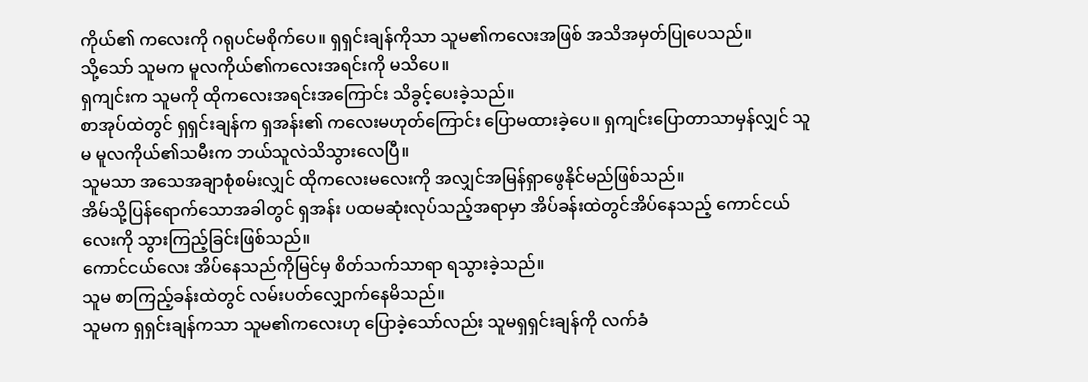ကိုယ်၏ ကလေးကို ဂရုပင်မစိုက်ပေ။ ရှရှင်းချန်ကိုသာ သူမ၏ကလေးအဖြစ် အသိအမှတ်ပြုပေသည်။
သို့သော် သူမက မူလကိုယ်၏ကလေးအရင်းကို မသိပေ။
ရှကျင်းက သူမကို ထိုကလေးအရင်းအကြောင်း သိခွင့်ပေးခဲ့သည်။
စာအုပ်ထဲတွင် ရှရှင်းချန်က ရှအန်း၏ ကလေးမဟုတ်ကြောင်း ပြောမထားခဲ့ပေ။ ရှကျင်းပြောတာသာမှန်လျှင် သူမ မူလကိုယ်၏သမီးက ဘယ်သူလဲသိသွားလေပြီ။
သူမသာ အသေအချာစုံစမ်းလျှင် ထိုကလေးမလေးကို အလျှင်အမြန်ရှာဖွေနိုင်မည်ဖြစ်သည်။
အိမ်သို့ပြန်ရောက်သောအခါတွင် ရှအန်း ပထမဆုံးလုပ်သည့်အရာမှာ အိပ်ခန်းထဲတွင်အိပ်နေသည့် ကောင်ငယ်လေးကို သွားကြည့်ခြင်းဖြစ်သည်။
ကောင်ငယ်လေး အိပ်နေသည်ကိုမြင်မှ စိတ်သက်သာရာ ရသွားခဲ့သည်။
သူမ စာကြည့်ခန်းထဲတွင် လမ်းပတ်လျှောက်နေမိသည်။
သူမက ရှရှင်းချန်ကသာ သူမ၏ကလေးဟု ပြောခဲ့သော်လည်း သူမရှရှင်းချန်ကို လက်ခံ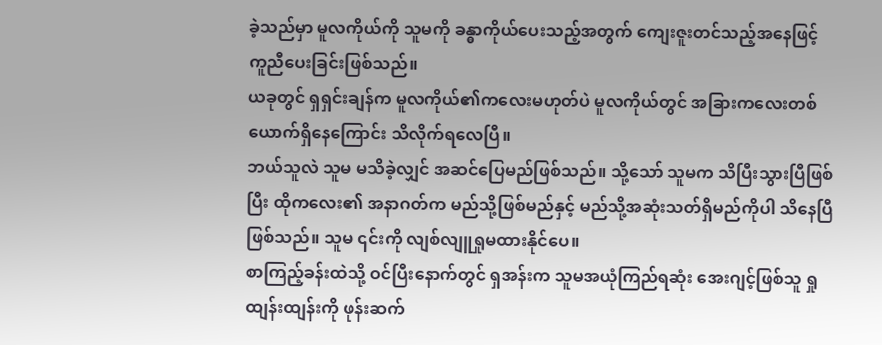ခဲ့သည်မှာ မူလကိုယ်ကို သူမကို ခန္ဓာကိုယ်ပေးသည့်အတွက် ကျေးဇူးတင်သည့်အနေဖြင့် ကူညီပေးခြင်းဖြစ်သည်။
ယခုတွင် ရှရှင်းချန်က မူလကိုယ်၏ကလေးမဟုတ်ပဲ မူလကိုယ်တွင် အခြားကလေးတစ်ယောက်ရှိနေကြောင်း သိလိုက်ရလေပြီ။
ဘယ်သူလဲ သူမ မသိခဲ့လျှင် အဆင်ပြေမည်ဖြစ်သည်။ သို့သော် သူမက သိပြီးသွားပြီဖြစ်ပြီး ထိုကလေး၏ အနာဂတ်က မည်သို့ဖြစ်မည်နှင့် မည်သို့အဆုံးသတ်ရှိမည်ကိုပါ သိနေပြီဖြစ်သည်။ သူမ ၎င်းကို လျစ်လျူရှုမထားနိုင်ပေ။
စာကြည့်ခန်းထဲသို့ ဝင်ပြီးနောက်တွင် ရှအန်းက သူမအယုံကြည်ရဆုံး အေးဂျင့်ဖြစ်သူ ရှုထျန်းထျန်းကို ဖုန်းဆက်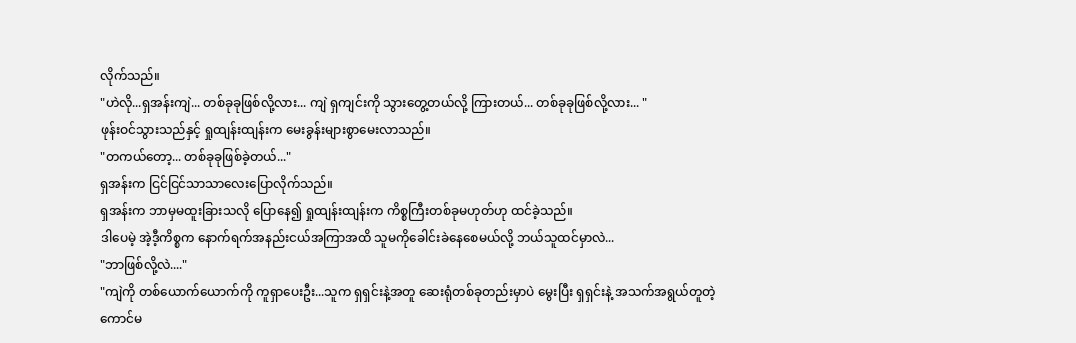လိုက်သည်။
"ဟဲလို...ရှအန်းကျဲ... တစ်ခုခုဖြစ်လို့လား... ကျဲ ရှကျင်းကို သွားတွေ့တယ်လို့ ကြားတယ်... တစ်ခုခုဖြစ်လို့လား... "
ဖုန်းဝင်သွားသည်နှင့် ရှုထျန်းထျန်းက မေးခွန်းများစွာမေးလာသည်။
"တကယ်တော့... တစ်ခုခုဖြစ်ခဲ့တယ်..."
ရှအန်းက ငြင်ငြင်သာသာလေးပြောလိုက်သည်။
ရှအန်းက ဘာမှမထူးခြားသလို ပြောနေ၍ ရှုထျန်းထျန်းက ကိစ္စကြီးတစ်ခုမဟုတ်ဟု ထင်ခဲ့သည်။
ဒါပေမဲ့ အဲ့ဒီ့ကိစ္စက နောက်ရက်အနည်းငယ်အကြာအထိ သူမကိုခေါင်းခဲနေစေမယ်လို့ ဘယ်သူထင်မှာလဲ...
"ဘာဖြစ်လို့လဲ...."
"ကျဲကို တစ်ယောက်ယောက်ကို ကူရှာပေးဦး...သူက ရှရှင်းနဲ့အတူ ဆေးရုံတစ်ခုတည်းမှာပဲ မွေးပြီး ရှရှင်းနဲ့ အသက်အရွယ်တူတဲ့ ကောင်မ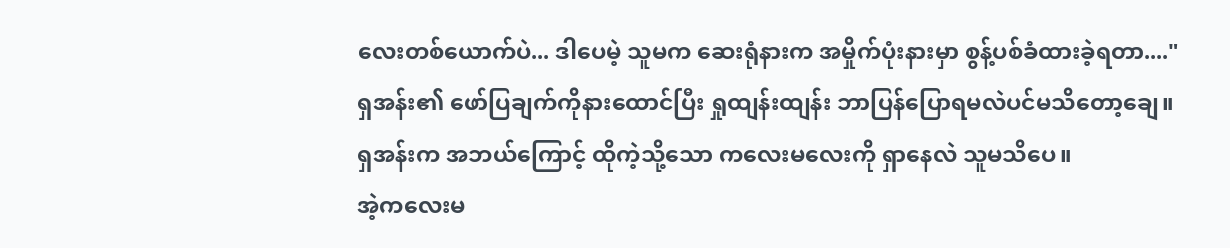လေးတစ်ယောက်ပဲ... ဒါပေမဲ့ သူမက ဆေးရုံနားက အမှိုက်ပုံးနားမှာ စွန့်ပစ်ခံထားခဲ့ရတာ...."
ရှအန်း၏ ဖော်ပြချက်ကိုနားထောင်ပြီး ရှုထျန်းထျန်း ဘာပြန်ပြောရမလဲပင်မသိတော့ချေ။
ရှအန်းက အဘယ်ကြောင့် ထိုကဲ့သို့သော ကလေးမလေးကို ရှာနေလဲ သူမသိပေ။
အဲ့ကလေးမ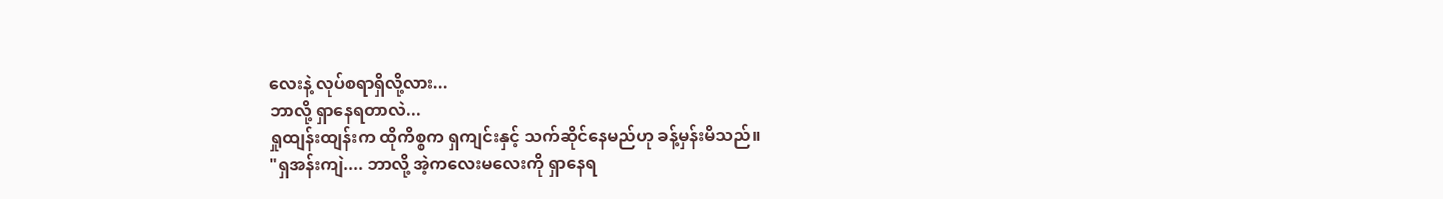လေးနဲ့ လုပ်စရာရှိလို့လား...
ဘာလို့ ရှာနေရတာလဲ...
ရှုထျန်းထျန်းက ထိုကိစ္စက ရှကျင်းနှင့် သက်ဆိုင်နေမည်ဟု ခန့်မှန်းမိသည်။
"ရှအန်းကျဲ.... ဘာလို့ အဲ့ကလေးမလေးကို ရှာနေရ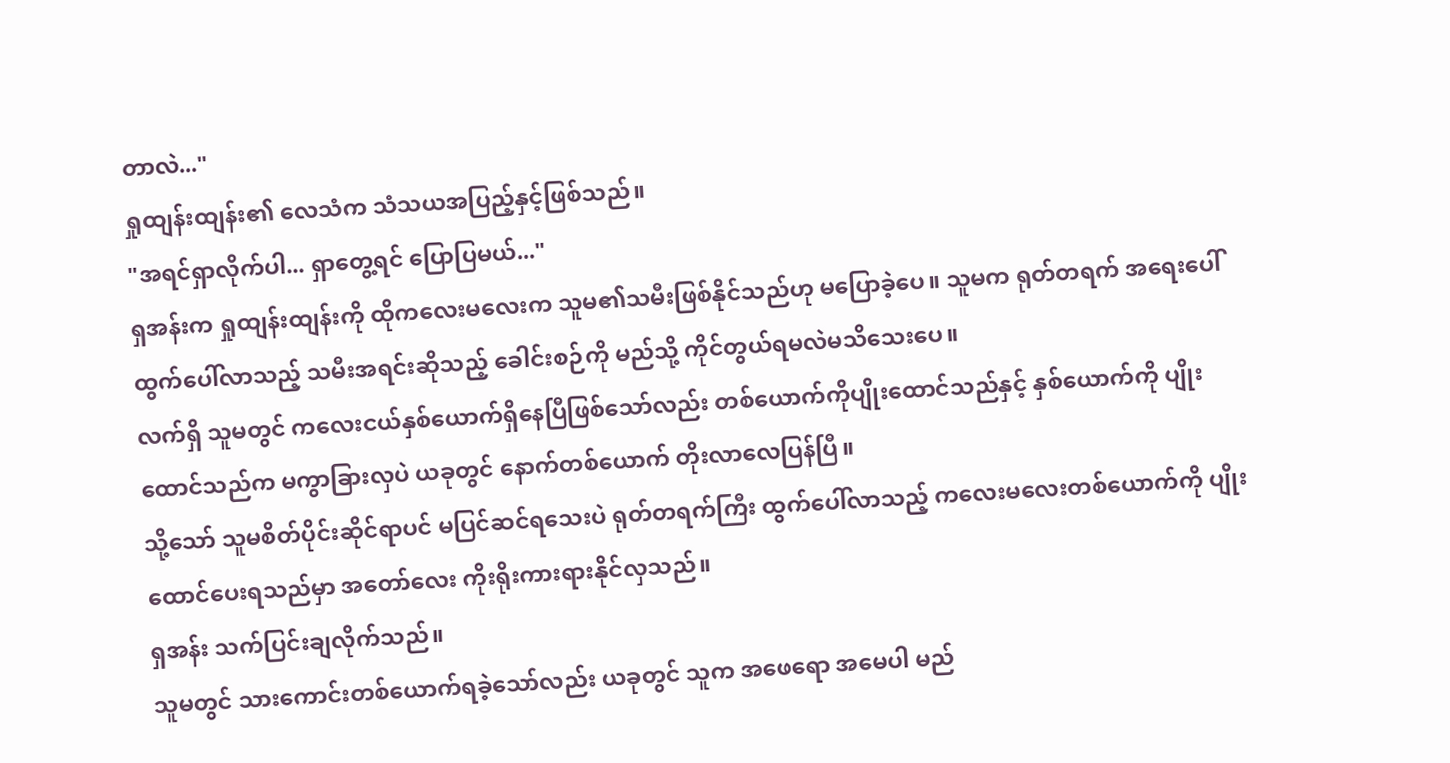တာလဲ..."
ရှုထျန်းထျန်း၏ လေသံက သံသယအပြည့်နှင့်ဖြစ်သည်။
"အရင်ရှာလိုက်ပါ... ရှာတွေ့ရင် ပြောပြမယ်..."
ရှအန်းက ရှုထျန်းထျန်းကို ထိုကလေးမလေးက သူမ၏သမီးဖြစ်နိုင်သည်ဟု မပြောခဲ့ပေ။ သူမက ရုတ်တရက် အရေးပေါ်ထွက်ပေါ်လာသည့် သမီးအရင်းဆိုသည့် ခေါင်းစဉ်ကို မည်သို့ ကိုင်တွယ်ရမလဲမသိသေးပေ။
လက်ရှိ သူမတွင် ကလေးငယ်နှစ်ယောက်ရှိနေပြီဖြစ်သော်လည်း တစ်ယောက်ကိုပျိုးထောင်သည်နှင့် နှစ်ယောက်ကို ပျိုးထောင်သည်က မကွာခြားလှပဲ ယခုတွင် နောက်တစ်ယောက် တိုးလာလေပြန်ပြီ။
သို့သော် သူမစိတ်ပိုင်းဆိုင်ရာပင် မပြင်ဆင်ရသေးပဲ ရုတ်တရက်ကြီး ထွက်ပေါ်လာသည့် ကလေးမလေးတစ်ယောက်ကို ပျိုးထောင်ပေးရသည်မှာ အတော်လေး ကိုးရိုးကားရားနိုင်လှသည်။
ရှအန်း သက်ပြင်းချလိုက်သည်။
သူမတွင် သားကောင်းတစ်ယောက်ရခဲ့သော်လည်း ယခုတွင် သူက အဖေရော အမေပါ မည်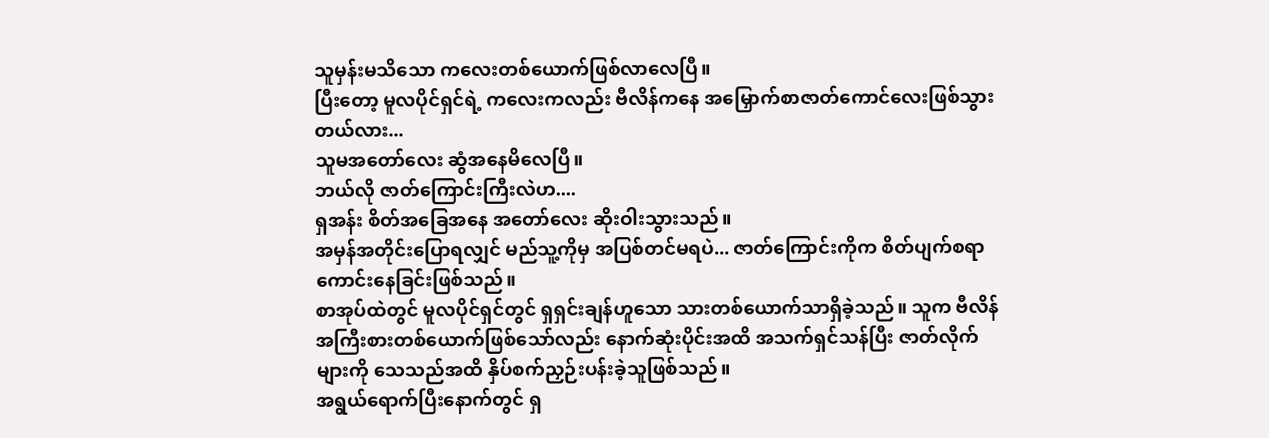သူမှန်းမသိသော ကလေးတစ်ယောက်ဖြစ်လာလေပြီ။
ပြီးတော့ မူလပိုင်ရှင်ရဲ့ ကလေးကလည်း ဗီလိန်ကနေ အမြှောက်စာဇာတ်ကောင်လေးဖြစ်သွားတယ်လား...
သူမအတော်လေး ဆွံအနေမိလေပြီ။
ဘယ်လို ဇာတ်ကြောင်းကြီးလဲဟ....
ရှအန်း စိတ်အခြေအနေ အတော်လေး ဆိုးဝါးသွားသည်။
အမှန်အတိုင်းပြောရလျှင် မည်သူ့ကိုမှ အပြစ်တင်မရပဲ... ဇာတ်ကြောင်းကိုက စိတ်ပျက်စရာကောင်းနေခြင်းဖြစ်သည်။
စာအုပ်ထဲတွင် မူလပိုင်ရှင်တွင် ရှရှင်းချန်ဟူသော သားတစ်ယောက်သာရှိခဲ့သည်။ သူက ဗီလိန်အကြီးစားတစ်ယောက်ဖြစ်သော်လည်း နောက်ဆုံးပိုင်းအထိ အသက်ရှင်သန်ပြီး ဇာတ်လိုက်များကို သေသည်အထိ နှိပ်စက်ညှဉ်းပန်းခဲ့သူဖြစ်သည်။
အရွယ်ရောက်ပြီးနောက်တွင် ရှ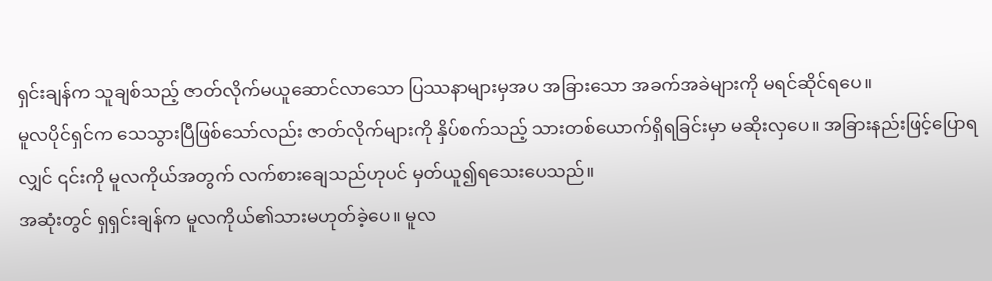ရှင်းချန်က သူချစ်သည့် ဇာတ်လိုက်မယူဆောင်လာသော ပြဿနာများမှအပ အခြားသော အခက်အခဲများကို မရင်ဆိုင်ရပေ။
မူလပိုင်ရှင်က သေသွားပြီဖြစ်သော်လည်း ဇာတ်လိုက်များကို နှိပ်စက်သည့် သားတစ်ယောက်ရှိရခြင်းမှာ မဆိုးလှပေ။ အခြားနည်းဖြင့်ပြောရလျှင် ၎င်းကို မူလကိုယ်အတွက် လက်စားချေသည်ဟုပင် မှတ်ယူ၍ရသေးပေသည်။
အဆုံးတွင် ရှရှင်းချန်က မူလကိုယ်၏သားမဟုတ်ခဲ့ပေ။ မူလ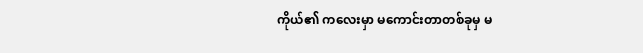ကိုယ်၏ ကလေးမှာ မကောင်းတာတစ်ခုမှ မ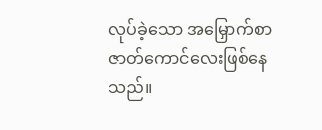လုပ်ခဲ့သော အမြှောက်စာဇာတ်ကောင်လေးဖြစ်နေသည်။